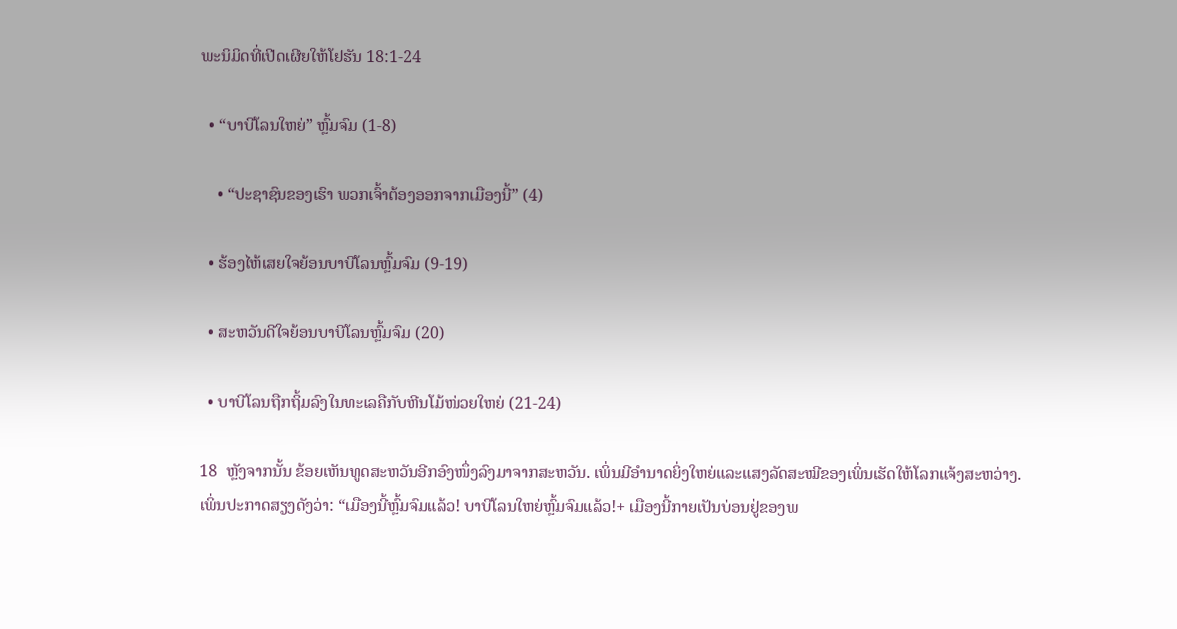ພະນິມິດທີ່ເປີດເຜີຍໃຫ້ໂຢຮັນ 18:1-24

  • “ບາບີໂລນໃຫຍ່” ຫຼົ້ມຈົມ (1-8)

    • “ປະຊາຊົນຂອງເຮົາ ພວກເຈົ້າຕ້ອງອອກຈາກເມືອງນີ້” (4)

  • ຮ້ອງໄຫ້ເສຍໃຈຍ້ອນບາບີໂລນຫຼົ້ມຈົມ (9-19)

  • ສະຫວັນດີໃຈຍ້ອນບາບີໂລນຫຼົ້ມຈົມ (20)

  • ບາບີໂລນຖືກຖິ້ມລົງໃນທະເລຄືກັບຫີນໂມ້ໜ່ວຍໃຫຍ່ (21-24)

18  ຫຼັງຈາກນັ້ນ ຂ້ອຍເຫັນທູດສະຫວັນອີກອົງໜຶ່ງລົງມາຈາກສະຫວັນ. ເພິ່ນມີອຳນາດຍິ່ງໃຫຍ່ແລະແສງລັດສະໝີຂອງເພິ່ນເຮັດໃຫ້ໂລກແຈ້ງສະຫວ່າງ.  ເພິ່ນປະກາດສຽງດັງວ່າ: “ເມືອງນີ້ຫຼົ້ມຈົມແລ້ວ! ບາບີໂລນໃຫຍ່ຫຼົ້ມຈົມແລ້ວ!+ ເມືອງນີ້ກາຍເປັນບ່ອນຢູ່ຂອງພ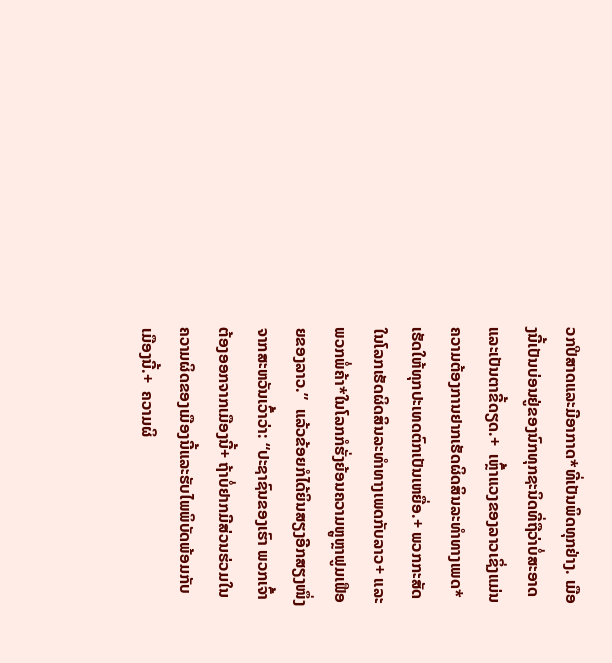ວກປີສາດແລະມີອາກາດ*ທີ່ເປັນພິດທຸກຢ່າງ. ເມືອງນີ້ເປັນບ່ອນຢູ່ຂອງນົກທຸກຊະນິດທີ່ຖືວ່າບໍ່ສະອາດແລະເປັນຕາຂີ້ດຽດ.+  ເຫຼົ້າແວງຂອງລາວເຊິ່ງແມ່ນຄວາມຕ້ອງການຢາກເຮັດຜິດສິນລະທຳທາງເພດ*ເຮັດໃຫ້ທຸກປະເທດຕົກເປັນເຫຍື່ອ.+ ພວກກະສັດໃນໂລກເຮັດຜິດສິນລະທຳທາງເພດກັບລາວ+ ແລະພວກພໍ່ຄ້າ*ໃນໂລກກໍຮັ່ງຍ້ອນຄວາມຫຼູຫຼາຟູມເຟືອຍຂອງລາວ.”  ແລ້ວຂ້ອຍກໍໄດ້ຍິນສຽງອີກສຽງໜຶ່ງຈາກສະຫວັນເວົ້າວ່າ: “ປະຊາຊົນຂອງເຮົາ ພວກເຈົ້າຕ້ອງອອກຈາກເມືອງນີ້+ ຖ້າບໍ່ຢາກມີສ່ວນຮ່ວມໃນຄວາມຜິດຂອງເມືອງນີ້ແລະຮັບໄພພິບັດພ້ອມກັບເມືອງນີ້.+  ຄວາມຜິ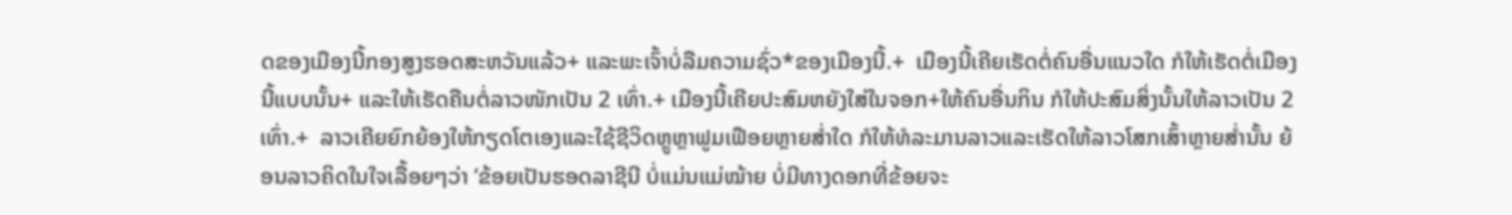ດຂອງເມືອງນີ້ກອງສູງຮອດສະຫວັນແລ້ວ+ ແລະພະເຈົ້າບໍ່ລືມຄວາມຊົ່ວ*ຂອງເມືອງນີ້.+  ເມືອງນີ້ເຄີຍເຮັດຕໍ່ຄົນອື່ນແນວໃດ ກໍໃຫ້ເຮັດຕໍ່ເມືອງນີ້ແບບນັ້ນ+ ແລະໃຫ້ເຮັດຄືນຕໍ່ລາວໜັກເປັນ 2 ເທົ່າ.+ ເມືອງນີ້ເຄີຍປະສົມຫຍັງໃສ່ໃນຈອກ+ໃຫ້ຄົນອື່ນກິນ ກໍໃຫ້ປະສົມສິ່ງນັ້ນໃຫ້ລາວເປັນ 2 ເທົ່າ.+  ລາວເຄີຍຍົກຍ້ອງໃຫ້ກຽດໂຕເອງແລະໃຊ້ຊີວິດຫຼູຫຼາຟູມເຟືອຍຫຼາຍສ່ຳໃດ ກໍໃຫ້ທໍລະມານລາວແລະເຮັດໃຫ້ລາວໂສກເສົ້າຫຼາຍສ່ຳນັ້ນ ຍ້ອນລາວຄິດໃນໃຈເລື້ອຍໆວ່າ ‘ຂ້ອຍເປັນຮອດລາຊີນີ ບໍ່ແມ່ນແມ່ໝ້າຍ ບໍ່ມີທາງດອກທີ່ຂ້ອຍຈະ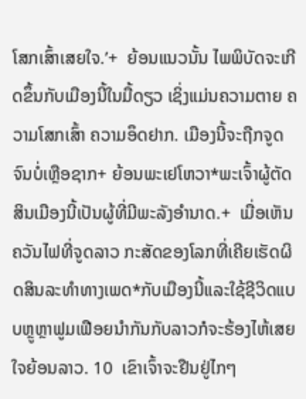ໂສກເສົ້າເສຍໃຈ.’+  ຍ້ອນແນວນັ້ນ ໄພພິບັດຈະເກີດຂຶ້ນກັບເມືອງນີ້ໃນມື້ດຽວ ເຊິ່ງແມ່ນຄວາມຕາຍ ຄວາມໂສກເສົ້າ ຄວາມອຶດຢາກ. ເມືອງນີ້ຈະຖືກຈູດຈົນບໍ່ເຫຼືອຊາກ+ ຍ້ອນພະເຢໂຫວາ*ພະເຈົ້າຜູ້ຕັດສິນເມືອງນີ້ເປັນຜູ້ທີ່ມີພະລັງອຳນາດ.+  ເມື່ອເຫັນຄວັນໄຟທີ່ຈູດລາວ ກະສັດຂອງໂລກທີ່ເຄີຍເຮັດຜິດສິນລະທຳທາງເພດ*ກັບເມືອງນີ້ແລະໃຊ້ຊີວິດແບບຫຼູຫຼາຟູມເຟືອຍນຳກັນກັບລາວກໍຈະຮ້ອງໄຫ້ເສຍໃຈຍ້ອນລາວ. 10  ເຂົາເຈົ້າຈະຢືນຢູ່ໄກໆ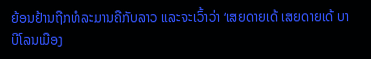ຍ້ອນຢ້ານຖືກທໍລະມານຄືກັບລາວ ແລະຈະເວົ້າວ່າ ‘ເສຍດາຍເດ້ ເສຍດາຍເດ້ ບາບີໂລນເມືອງ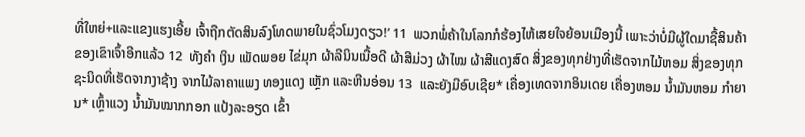ທີ່ໃຫຍ່+ແລະແຂງແຮງເອີ້ຍ ເຈົ້າຖືກຕັດສິນລົງໂທດພາຍໃນຊົ່ວໂມງດຽວ!’ 11  ພວກພໍ່ຄ້າໃນໂລກກໍຮ້ອງໄຫ້ເສຍໃຈຍ້ອນເມືອງນີ້ ເພາະວ່າບໍ່ມີຜູ້ໃດມາຊື້ສິນຄ້າຂອງເຂົາເຈົ້າອີກແລ້ວ 12  ທັງຄຳ ເງິນ ເພັດພອຍ ໄຂ່ມຸກ ຜ້າລີນິນເນື້ອດີ ຜ້າສີມ່ວງ ຜ້າໄໝ ຜ້າສີແດງສົດ ສິ່ງຂອງທຸກຢ່າງທີ່ເຮັດຈາກໄມ້ຫອມ ສິ່ງຂອງທຸກຊະນິດທີ່ເຮັດຈາກງາຊ້າງ ຈາກໄມ້ລາຄາແພງ ທອງແດງ ເຫຼັກ ແລະຫີນອ່ອນ 13  ແລະຍັງມີອົບເຊີຍ* ເຄື່ອງເທດຈາກອິນເດຍ ເຄື່ອງຫອມ ນ້ຳມັນຫອມ ກຳຍານ* ເຫຼົ້າແວງ ນ້ຳມັນໝາກກອກ ແປ້ງລະອຽດ ເຂົ້າ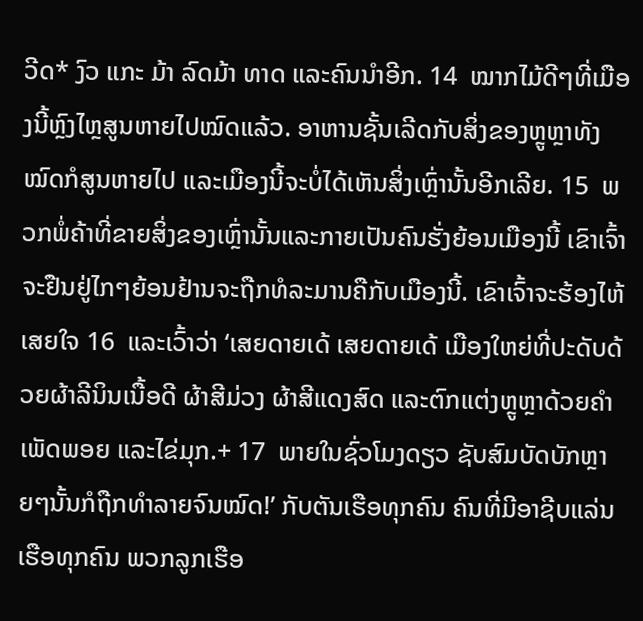ວີດ* ງົວ ແກະ ມ້າ ລົດມ້າ ທາດ ແລະຄົນນຳອີກ. 14  ໝາກໄມ້ດີໆທີ່ເມືອງນີ້ຫຼົງໄຫຼສູນຫາຍໄປໝົດແລ້ວ. ອາຫານຊັ້ນເລີດກັບສິ່ງຂອງຫຼູຫຼາທັງໝົດກໍສູນຫາຍໄປ ແລະເມືອງນີ້ຈະບໍ່ໄດ້ເຫັນສິ່ງເຫຼົ່ານັ້ນອີກເລີຍ. 15  ພວກພໍ່ຄ້າທີ່ຂາຍສິ່ງຂອງເຫຼົ່ານັ້ນແລະກາຍເປັນຄົນຮັ່ງຍ້ອນເມືອງນີ້ ເຂົາເຈົ້າຈະຢືນຢູ່ໄກໆຍ້ອນຢ້ານຈະຖືກທໍລະມານຄືກັບເມືອງນີ້. ເຂົາເຈົ້າຈະຮ້ອງໄຫ້ເສຍໃຈ 16  ແລະເວົ້າວ່າ ‘ເສຍດາຍເດ້ ເສຍດາຍເດ້ ເມືອງໃຫຍ່ທີ່ປະດັບດ້ວຍຜ້າລີນິນເນື້ອດີ ຜ້າສີມ່ວງ ຜ້າສີແດງສົດ ແລະຕົກແຕ່ງຫຼູຫຼາດ້ວຍຄຳ ເພັດພອຍ ແລະໄຂ່ມຸກ.+ 17  ພາຍໃນຊົ່ວໂມງດຽວ ຊັບສົມບັດບັກຫຼາຍໆນັ້ນກໍຖືກທຳລາຍຈົນໝົດ!’ ກັບຕັນເຮືອທຸກຄົນ ຄົນທີ່ມີອາຊີບແລ່ນເຮືອທຸກຄົນ ພວກລູກເຮືອ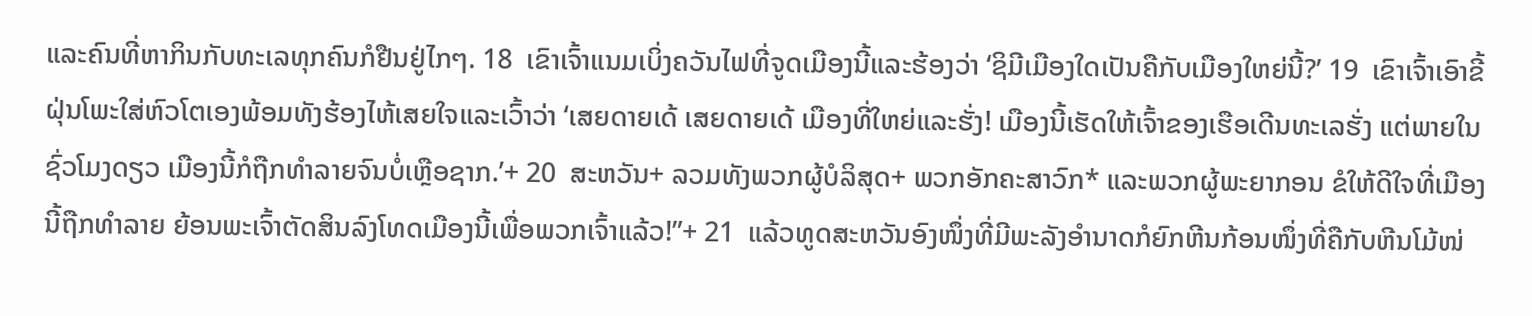ແລະຄົນທີ່ຫາກິນກັບທະເລທຸກຄົນກໍຢືນຢູ່ໄກໆ. 18  ເຂົາເຈົ້າແນມເບິ່ງຄວັນໄຟທີ່ຈູດເມືອງນີ້ແລະຮ້ອງວ່າ ‘ຊິມີເມືອງໃດເປັນຄືກັບເມືອງໃຫຍ່ນີ້?’ 19  ເຂົາເຈົ້າເອົາຂີ້ຝຸ່ນໂພະໃສ່ຫົວໂຕເອງພ້ອມທັງຮ້ອງໄຫ້ເສຍໃຈແລະເວົ້າວ່າ ‘ເສຍດາຍເດ້ ເສຍດາຍເດ້ ເມືອງທີ່ໃຫຍ່ແລະຮັ່ງ! ເມືອງນີ້ເຮັດໃຫ້ເຈົ້າຂອງເຮືອເດີນທະເລຮັ່ງ ແຕ່ພາຍໃນຊົ່ວໂມງດຽວ ເມືອງນີ້ກໍຖືກທຳລາຍຈົນບໍ່ເຫຼືອຊາກ.’+ 20  ສະຫວັນ+ ລວມທັງພວກຜູ້ບໍລິສຸດ+ ພວກອັກຄະສາວົກ* ແລະພວກຜູ້ພະຍາກອນ ຂໍໃຫ້ດີໃຈທີ່ເມືອງນີ້ຖືກທຳລາຍ ຍ້ອນພະເຈົ້າຕັດສິນລົງໂທດເມືອງນີ້ເພື່ອພວກເຈົ້າແລ້ວ!”+ 21  ແລ້ວທູດສະຫວັນອົງໜຶ່ງທີ່ມີພະລັງອຳນາດກໍຍົກຫີນກ້ອນໜຶ່ງທີ່ຄືກັບຫີນໂມ້ໜ່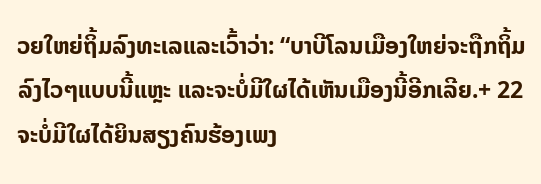ວຍໃຫຍ່ຖິ້ມລົງທະເລແລະເວົ້າວ່າ: “ບາບີໂລນເມືອງໃຫຍ່ຈະຖືກຖິ້ມລົງໄວໆແບບນີ້ແຫຼະ ແລະຈະບໍ່ມີໃຜໄດ້ເຫັນເມືອງນີ້ອີກເລີຍ.+ 22  ຈະບໍ່ມີໃຜໄດ້ຍິນສຽງຄົນຮ້ອງເພງ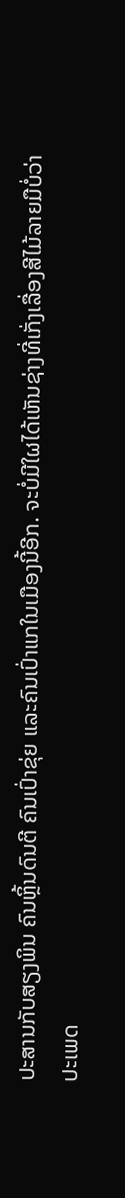ປະສານກັບສຽງພິນ ຄົນຫຼິ້ນດົນຕີ ຄົນເປົ່າຂຸ່ຍ ແລະຄົນເປົ່າແກໃນເມືອງນີ້ອີກ. ຈະບໍ່ມີໃຜໄດ້ເຫັນຊ່າງທີ່ເກັ່ງເລື່ອງສີໄມ້ລາຍມືບໍ່ວ່າປະເພດ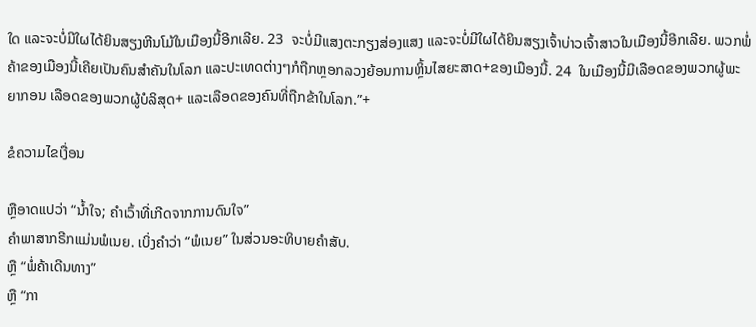ໃດ ແລະຈະບໍ່ມີໃຜໄດ້ຍິນສຽງຫີນໂມ້ໃນເມືອງນີ້ອີກເລີຍ. 23  ຈະບໍ່ມີແສງຕະກຽງສ່ອງແສງ ແລະຈະບໍ່ມີໃຜໄດ້ຍິນສຽງເຈົ້າບ່າວເຈົ້າສາວໃນເມືອງນີ້ອີກເລີຍ. ພວກພໍ່ຄ້າຂອງເມືອງນີ້ເຄີຍເປັນຄົນສຳຄັນໃນໂລກ ແລະປະເທດຕ່າງໆກໍຖືກຫຼອກລວງຍ້ອນການຫຼິ້ນໄສຍະສາດ+ຂອງເມືອງນີ້. 24  ໃນເມືອງນີ້ມີເລືອດຂອງພວກຜູ້ພະຍາກອນ ເລືອດຂອງພວກຜູ້ບໍລິສຸດ+ ແລະເລືອດຂອງຄົນທີ່ຖືກຂ້າໃນໂລກ.”+

ຂໍຄວາມໄຂເງື່ອນ

ຫຼືອາດແປວ່າ “ນ້ຳໃຈ; ຄຳເວົ້າທີ່ເກີດຈາກການດົນໃຈ”
ຄຳພາສາກຣີກແມ່ນພໍເນຍ. ເບິ່ງຄຳວ່າ “ພໍເນຍ” ໃນສ່ວນອະທິບາຍຄຳສັບ.
ຫຼື “ພໍ່ຄ້າເດີນທາງ”
ຫຼື “ກາ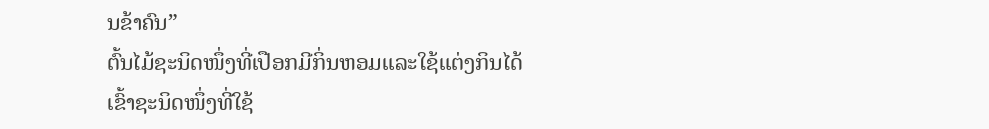ນຂ້າຄົນ”
ຕົ້ນໄມ້ຊະນິດໜຶ່ງທີ່ເປືອກມີກິ່ນຫອມແລະໃຊ້ແຕ່ງກິນໄດ້
ເຂົ້າຊະນິດໜຶ່ງທີ່ໃຊ້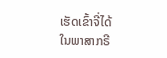ເຮັດເຂົ້າຈີ່ໄດ້
ໃນພາສາກຣີ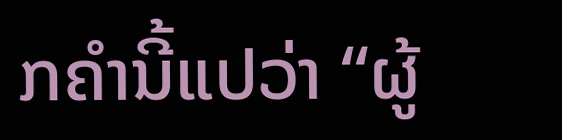ກຄຳນີ້ແປວ່າ “ຜູ້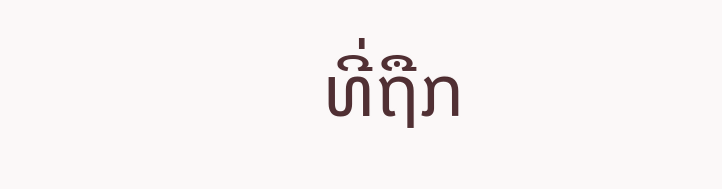ທີ່ຖືກ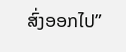ສົ່ງອອກໄປ”